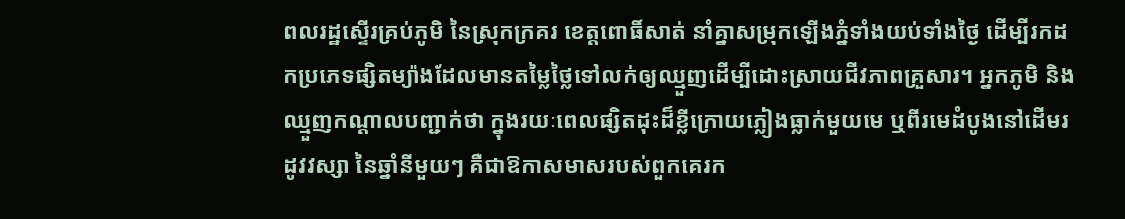ពលរដ្ឋស្ទើរគ្រប់ភូមិ នៃស្រុកក្រគរ ខេត្តពោធិ៍សាត់ នាំគ្នាសម្រុកឡើងភ្នំទាំងយប់ទាំងថ្ងៃ ដើម្បីរកដកប្រភេទផ្សិតម្យ៉ាងដែលមានតម្លៃថ្លៃទៅលក់ឲ្យឈ្មួញដើម្បីដោះស្រាយជីវភាពគ្រួសារ។ អ្នកភូមិ និងឈ្មួញកណ្ដាលបញ្ជាក់ថា ក្នុងរយៈពេលផ្សិតដុះដ៏ខ្លីក្រោយភ្លៀងធ្លាក់មួយមេ ឬពីរមេដំបូងនៅដើមរដូវវស្សា នៃឆ្នាំនីមួយៗ គឺជាឱកាសមាសរបស់ពួកគេរក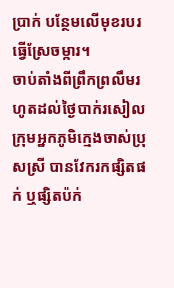ប្រាក់ បន្ថែមលើមុខរបរធ្វើស្រែចម្ការ។
ចាប់តាំងពីព្រឹកព្រលឹមរហូតដល់ថ្ងៃបាក់រសៀល ក្រុមអ្នកភូមិក្មេងចាស់ប្រុសស្រី បានវែករកផ្សិតផក់ ឬផ្សិតប៉ក់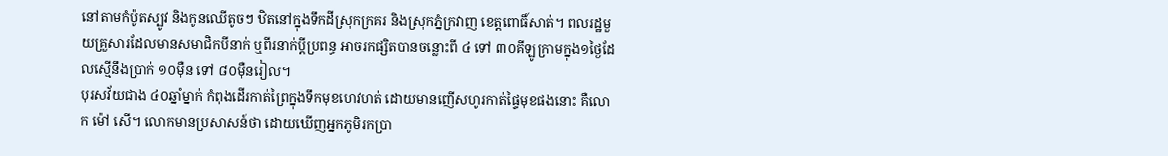នៅតាមកំប៉ូតស្បូវ និងកូនឈើតូចៗ ឋិតនៅក្នុងទឹកដីស្រុកក្រគរ និងស្រុកភ្នំក្រវាញ ខេត្តពោធិ៍សាត់។ ពលរដ្ឋមួយគ្រួសារដែលមានសមាជិកបីនាក់ ឬពីរនាក់ប្ដីប្រពន្ធ អាចរកផ្សិតបានចន្លោះពី ៤ ទៅ ៣០គីឡូក្រាមក្នុង១ថ្ងៃដែលស្មើនឹងប្រាក់ ១០ម៉ឺន ទៅ ៨០ម៉ឺនរៀល។
បុរសវ័យជាង ៤០ឆ្នាំម្នាក់ កំពុងដើរកាត់ព្រៃក្នុងទឹកមុខហេវហត់ ដោយមានញើសហូរកាត់ផ្ទៃមុខផងនោះ គឺលោក ម៉ៅ សើ។ លោកមានប្រសាសន៍ថា ដោយឃើញអ្នកភូមិរកប្រា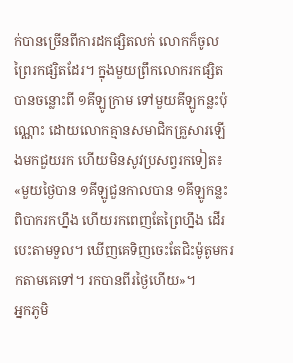ក់បានច្រើនពីការដកផ្សិតលក់ លោកក៏ចូលព្រៃរកផ្សិតដែរ។ ក្នុងមួយព្រឹកលោករកផ្សិតបានចន្លោះពី ១គីឡូក្រាម ទៅមួយគីឡូកន្លះប៉ុណ្ណោះ ដោយលោកគ្មានសមាជិកគ្រួសារឡើងមកជួយរក ហើយមិនសូវប្រសព្វរកទៀត៖ «មួយថ្ងៃបាន ១គីឡូជួនកាលបាន ១គីឡូកន្លះ ពិបាករកហ្នឹង ហើយរកពេញតែព្រៃហ្នឹង ដើរបេះតាមទួល។ ឃើញគេទិញចេះតែជិះម៉ូតូមករកតាមគេទៅ។ រកបានពីរថ្ងៃហើយ»។
អ្នកភូមិ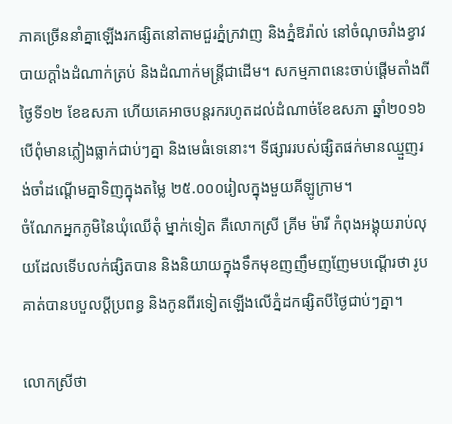ភាគច្រើននាំគ្នាឡើងរកផ្សិតនៅតាមជួរភ្នំក្រវាញ និងភ្នំឱរ៉ាល់ នៅចំណុចរាំងខ្វាវ បាយក្ដាំងដំណាក់ត្រប់ និងដំណាក់មន្ត្រីជាដើម។ សកម្មភាពនេះចាប់ផ្ដើមតាំងពីថ្ងៃទី១២ ខែឧសភា ហើយគេអាចបន្តរករហូតដល់ដំណាច់ខែឧសភា ឆ្នាំ២០១៦ បើពុំមានភ្លៀងធ្លាក់ជាប់ៗគ្នា និងមេធំទេនោះ។ ទីផ្សាររបស់ផ្សិតផក់មានឈ្មួញរង់ចាំដណ្ដើមគ្នាទិញក្នុងតម្លៃ ២៥.០០០រៀលក្នុងមួយគីឡូក្រាម។
ចំណែកអ្នកភូមិនៃឃុំឈើតុំ ម្នាក់ទៀត គឺលោកស្រី គ្រីម ម៉ារី កំពុងអង្គុយរាប់លុយដែលទើបលក់ផ្សិតបាន និងនិយាយក្នុងទឹកមុខញញឹមញញែមបណ្ដើរថា រូបគាត់បានបបួលប្ដីប្រពន្ធ និងកូនពីរទៀតឡើងលើភ្នំដកផ្សិតបីថ្ងៃជាប់ៗគ្នា។

លោកស្រីថា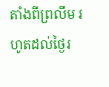តាំងពីព្រលឹម រហូតដល់ថ្ងៃរ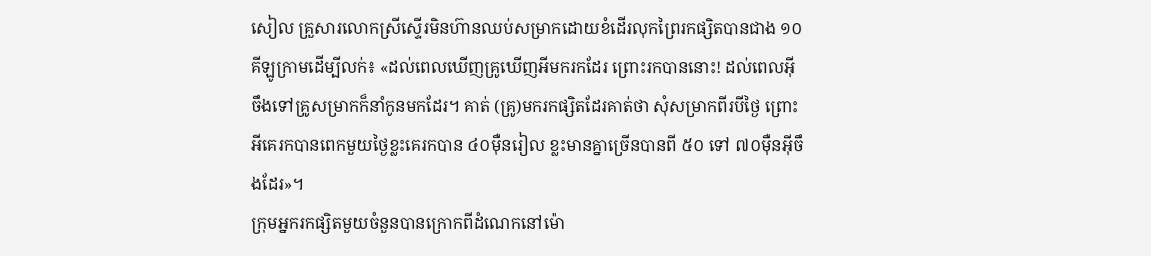សៀល គ្រួសារលោកស្រីស្ទើរមិនហ៊ានឈប់សម្រាកដោយខំដើរលុកព្រៃរកផ្សិតបានជាង ១០គីឡូក្រាមដើម្បីលក់៖ «ដល់ពេលឃើញគ្រូឃើញអីមករកដែរ ព្រោះរកបាននោះ! ដល់ពេលអ៊ីចឹងទៅគ្រូសម្រាកក៏នាំកូនមកដែរ។ គាត់ (គ្រូ)មករកផ្សិតដែរគាត់ថា សុំសម្រាកពីរបីថ្ងៃ ព្រោះអីគេរកបានពេកមួយថ្ងៃខ្លះគេរកបាន ៤០ម៉ឺនរៀល ខ្លះមានគ្នាច្រើនបានពី ៥០ ទៅ ៧០ម៉ឺនអ៊ីចឹងដែរ»។
ក្រុមអ្នករកផ្សិតមួយចំនួនបានក្រោកពីដំណេកនៅម៉ោ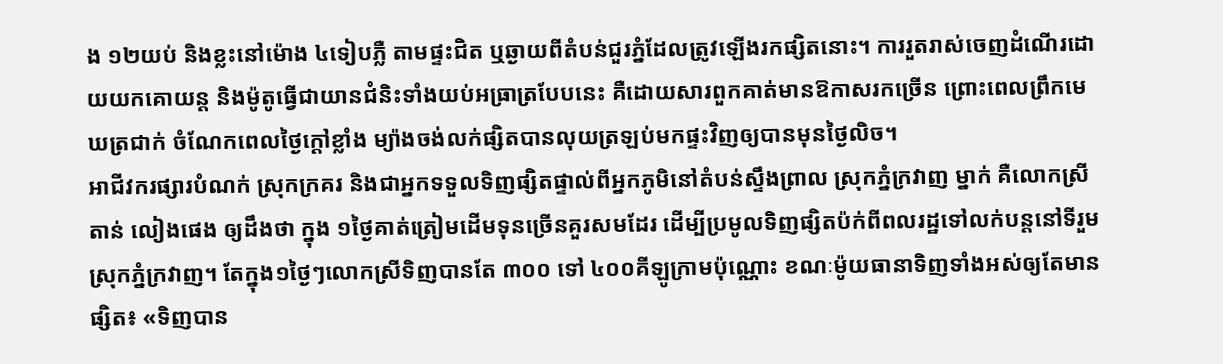ង ១២យប់ និងខ្លះនៅម៉ោង ៤ទៀបភ្លឺ តាមផ្ទះជិត ឬឆ្ងាយពីតំបន់ជួរភ្នំដែលត្រូវឡើងរកផ្សិតនោះ។ ការរួតរាស់ចេញដំណើរដោយយកគោយន្ត និងម៉ូតូធ្វើជាយានជំនិះទាំងយប់អធ្រាត្របែបនេះ គឺដោយសារពួកគាត់មានឱកាសរកច្រើន ព្រោះពេលព្រឹកមេឃត្រជាក់ ចំណែកពេលថ្ងៃក្ដៅខ្លាំង ម្យ៉ាងចង់លក់ផ្សិតបានលុយត្រឡប់មកផ្ទះវិញឲ្យបានមុនថ្ងៃលិច។
អាជីវករផ្សារបំណក់ ស្រុកក្រគរ និងជាអ្នកទទួលទិញផ្សិតផ្ទាល់ពីអ្នកភូមិនៅតំបន់ស្ទឹងព្រាល ស្រុកភ្នំក្រវាញ ម្នាក់ គឺលោកស្រី តាន់ លៀងផេង ឲ្យដឹងថា ក្នុង ១ថ្ងៃគាត់ត្រៀមដើមទុនច្រើនគួរសមដែរ ដើម្បីប្រមូលទិញផ្សិតប៉ក់ពីពលរដ្ឋទៅលក់បន្តនៅទីរួមស្រុកភ្នំក្រវាញ។ តែក្នុង១ថ្ងៃៗលោកស្រីទិញបានតែ ៣០០ ទៅ ៤០០គីឡូក្រាមប៉ុណ្ណោះ ខណៈម៉ូយធានាទិញទាំងអស់ឲ្យតែមានផ្សិត៖ «ទិញបាន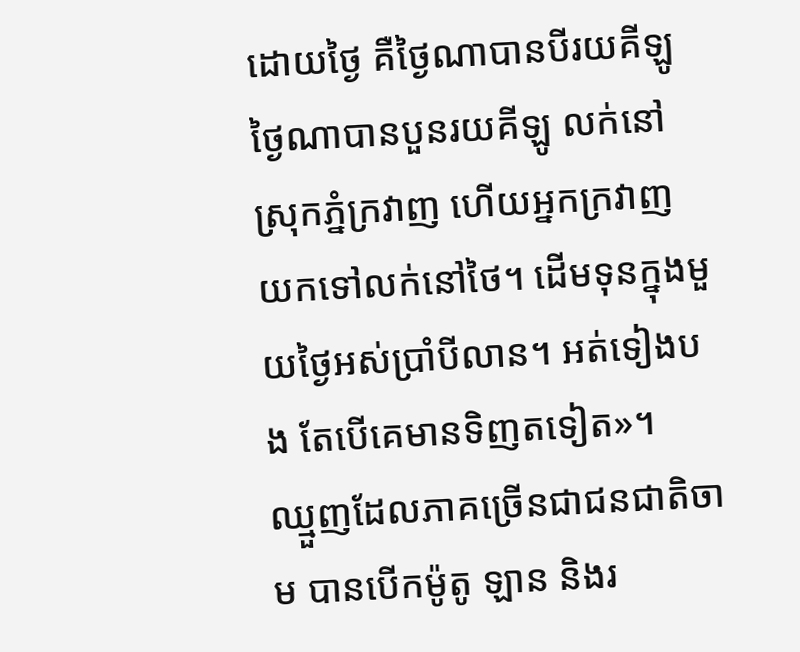ដោយថ្ងៃ គឺថ្ងៃណាបានបីរយគីឡូ ថ្ងៃណាបានបួនរយគីឡូ លក់នៅស្រុកភ្នំក្រវាញ ហើយអ្នកក្រវាញ យកទៅលក់នៅថៃ។ ដើមទុនក្នុងមួយថ្ងៃអស់ប្រាំបីលាន។ អត់ទៀងបង តែបើគេមានទិញតទៀត»។
ឈ្មួញដែលភាគច្រើនជាជនជាតិចាម បានបើកម៉ូតូ ឡាន និងរ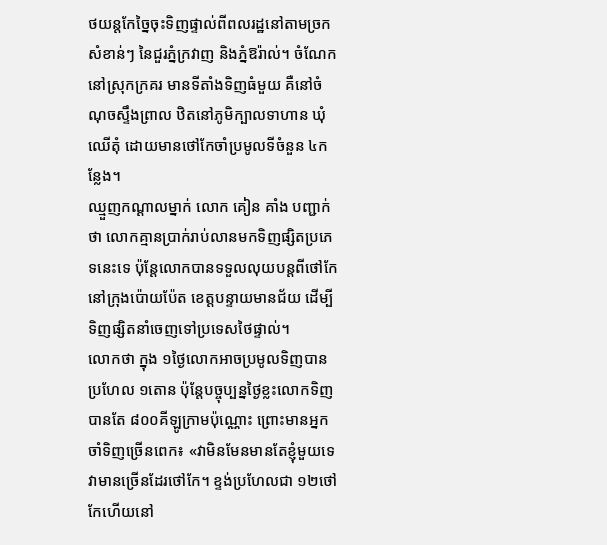ថយន្តកែច្នៃចុះទិញផ្ទាល់ពីពលរដ្ឋនៅតាមច្រកសំខាន់ៗ នៃជួរភ្នំក្រវាញ និងភ្នំឱរ៉ាល់។ ចំណែកនៅស្រុកក្រគរ មានទីតាំងទិញធំមួយ គឺនៅចំណុចស្ទឹងព្រាល ឋិតនៅភូមិក្បាលទាហាន ឃុំឈើតុំ ដោយមានថៅកែចាំប្រមូលទីចំនួន ៤កន្លែង។
ឈ្មួញកណ្ដាលម្នាក់ លោក គៀន គាំង បញ្ជាក់ថា លោកគ្មានប្រាក់រាប់លានមកទិញផ្សិតប្រភេទនេះទេ ប៉ុន្តែលោកបានទទួលលុយបន្តពីថៅកែនៅក្រុងប៉ោយប៉ែត ខេត្តបន្ទាយមានជ័យ ដើម្បីទិញផ្សិតនាំចេញទៅប្រទេសថៃផ្ទាល់។
លោកថា ក្នុង ១ថ្ងៃលោកអាចប្រមូលទិញបានប្រហែល ១តោន ប៉ុន្តែបច្ចុប្បន្នថ្ងៃខ្លះលោកទិញបានតែ ៨០០គីឡូក្រាមប៉ុណ្ណោះ ព្រោះមានអ្នកចាំទិញច្រើនពេក៖ «វាមិនមែនមានតែខ្ញុំមួយទេ វាមានច្រើនដែរថៅកែ។ ខ្ទង់ប្រហែលជា ១២ថៅកែហើយនៅ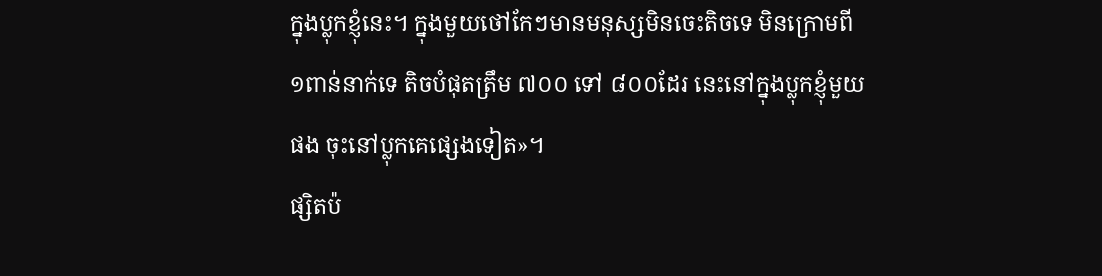ក្នុងប្លុកខ្ញុំនេះ។ ក្នុងមួយថៅកែៗមានមនុស្សមិនចេះតិចទេ មិនក្រោមពី ១ពាន់នាក់ទេ តិចបំផុតត្រឹម ៧០០ ទៅ ៨០០ដែរ នេះនៅក្នុងប្លុកខ្ញុំមួយផង ចុះនៅប្លុកគេផ្សេងទៀត»។
ផ្សិតប៉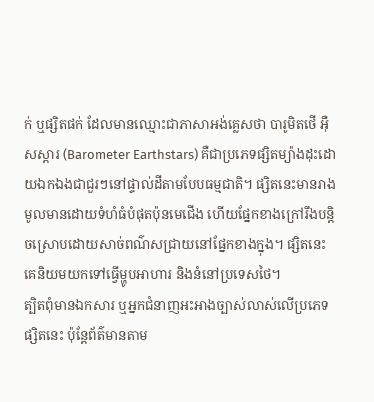ក់ ឬផ្សិតផក់ ដែលមានឈ្មោះជាភាសាអង់គ្លេសថា បារូមិតថើ អ៊ឺសស្ដារ (Barometer Earthstars) គឺជាប្រភេទផ្សិតម្យ៉ាងដុះដោយឯកឯងជាជួរៗនៅផ្ទាល់ដីតាមបែបធម្មជាតិ។ ផ្សិតនេះមានរាងមូលមានដោយទំហំធំបំផុតប៉ុនមេជើង ហើយផ្នែកខាងក្រៅរឹងបន្តិចស្រោបដោយសាច់ពណ៌សជ្រាយនៅផ្នែកខាងក្នុង។ ផ្សិតនេះ គេនិយមយកទៅធ្វើម្ហូបអាហារ និងនំនៅប្រទេសថៃ។
ត្បិតពុំមានឯកសារ ឬអ្នកជំនាញអះអាងច្បាស់លាស់លើប្រភេទផ្សិតនេះ ប៉ុន្តែព័ត៌មានតាម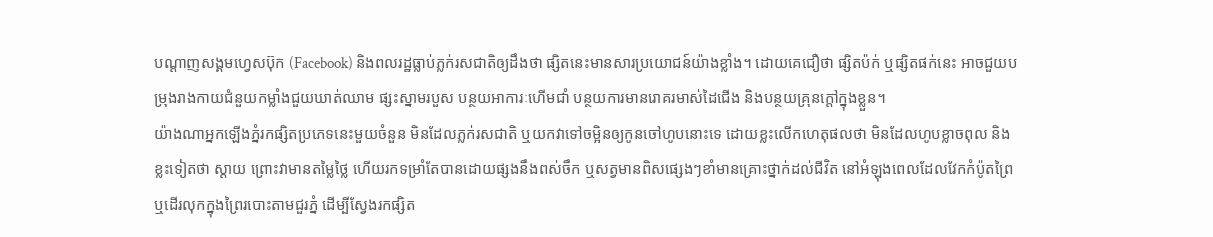បណ្ដាញសង្គមហ្វេសប៊ុក (Facebook) និងពលរដ្ឋធ្លាប់ភ្លក់រសជាតិឲ្យដឹងថា ផ្សិតនេះមានសារប្រយោជន៍យ៉ាងខ្លាំង។ ដោយគេជឿថា ផ្សិតប៉ក់ ឬផ្សិតផក់នេះ អាចជួយបម្រុងរាងកាយជំនួយកម្លាំងជួយឃាត់ឈាម ផ្សះស្នាមរបួស បន្ថយអាការៈហើមជាំ បន្ថយការមានរោគរមាស់ដៃជើង និងបន្ថយគ្រុនក្ដៅក្នុងខ្លួន។
យ៉ាងណាអ្នកឡើងភ្នំរកផ្សិតប្រភេទនេះមួយចំនួន មិនដែលភ្លក់រសជាតិ ឬយកវាទៅចម្អិនឲ្យកូនចៅហូបនោះទេ ដោយខ្លះលើកហេតុផលថា មិនដែលហូបខ្លាចពុល និងខ្លះទៀតថា ស្ដាយ ព្រោះវាមានតម្លៃថ្លៃ ហើយរកទម្រាំតែបានដោយផ្សងនឹងពស់ចឹក ឬសត្វមានពិសផ្សេងៗខាំមានគ្រោះថ្នាក់ដល់ជីវិត នៅអំឡុងពេលដែលវែកកំប៉ូតព្រៃ ឬដើរលុកក្នុងព្រៃរបោះតាមជួរភ្នំ ដើម្បីស្វែងរកផ្សិត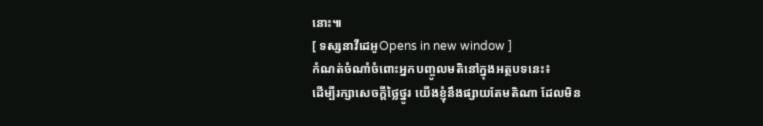នោះ៕
[ ទស្សនាវីដេអូOpens in new window ]
កំណត់ចំណាំចំពោះអ្នកបញ្ចូលមតិនៅក្នុងអត្ថបទនេះ៖
ដើម្បីរក្សាសេចក្ដីថ្លៃថ្នូរ យើងខ្ញុំនឹងផ្សាយតែមតិណា ដែលមិន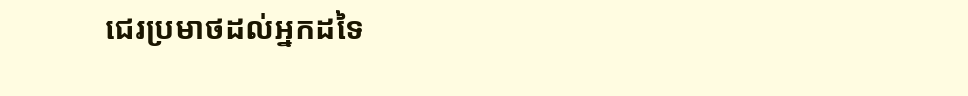ជេរប្រមាថដល់អ្នកដទៃ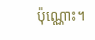ប៉ុណ្ណោះ។